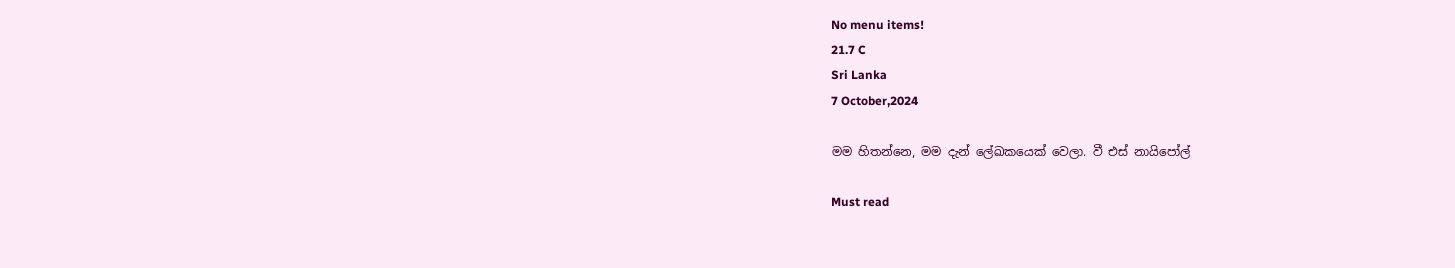No menu items!
21.7 C
Sri Lanka
7 October,2024

මම හිතන්නෙ, මම දැන් ලේඛකයෙක් වෙලා. වී එස් නායිපෝල්

Must read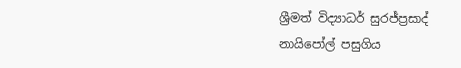ශ්‍රීමත් විද්‍යාධර් සුරජ්ප්‍රසාද් නායිපෝල් පසුගිය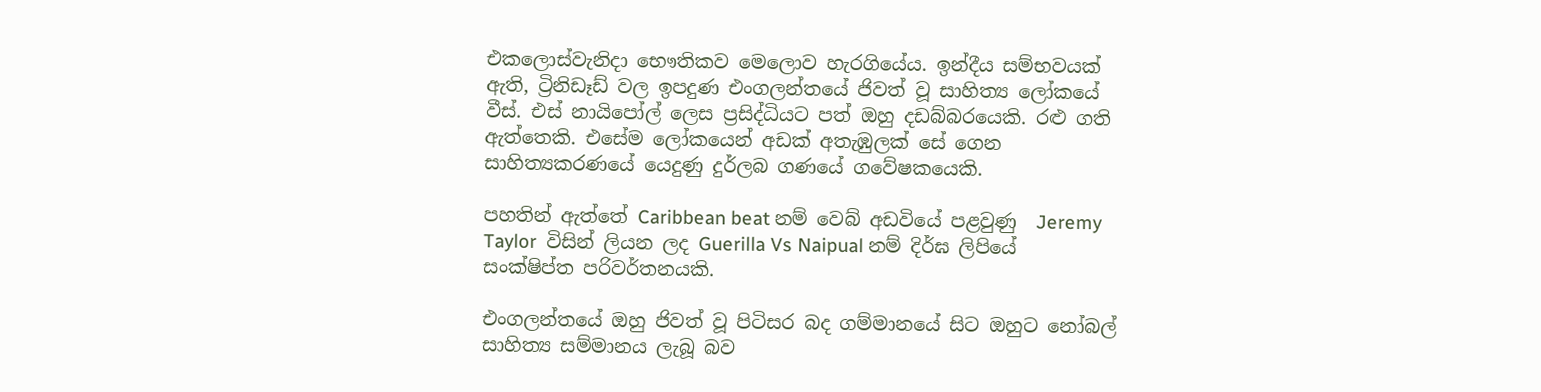එකලොස්වැනිදා භෞතිකව මෙලොව හැරගියේය. ඉන්දීය සම්භවයක් ඇති, ට්‍රිනිඩෑඩ් වල ඉපදුණ එංගලන්තයේ ජිවත් වූ සාහිත්‍ය ලෝකයේ වීස්. එස් නායිපෝල් ලෙස ප්‍රසිද්ධියට පත් ඔහු දඩබ්බරයෙකි. රළු ගති  ඇත්තෙකි. එසේම ලෝකයෙන් අඩක් අතැඹුලක් සේ ගෙන සාහිත්‍යකරණයේ යෙදුණු දුර්ලබ ගණයේ ගවේෂකයෙකි.

පහතින් ඇත්තේ Caribbean beat නම් වෙබ් අඩවියේ පළවුණු  Jeremy Taylor  විසින් ලියන ලද Guerilla Vs Naipual නම් දිර්ඝ ලිපියේ සංක්ෂිප්ත පරිවර්තනයකි.

එංගලන්තයේ ඔහු ජිවත් වූ පිටිසර බද ගම්මානයේ සිට ඔහුට නෝබල් සාහිත්‍ය සම්මානය ලැබූ බව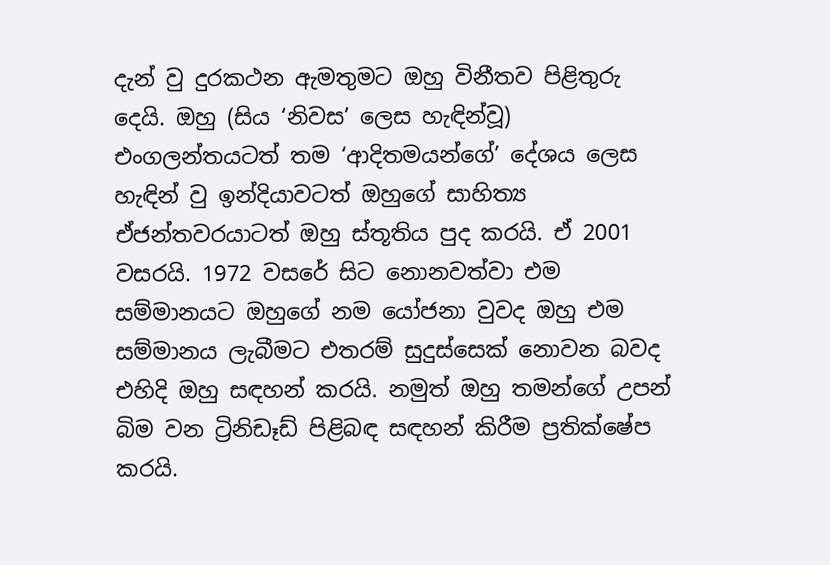දැන් වු දුරකථන ඇමතුමට ඔහු විනීතව පිළිතුරු දෙයි. ඔහු (සිය ‘නිවස’ ලෙස හැඳින්වූ) එංගලන්තයටත් තම ‘ආදිතමයන්ගේ’ දේශය ලෙස හැඳින් වු ඉන්දියාවටත් ඔහුගේ සාහිත්‍ය ඒජන්තවරයාටත් ඔහු ස්තූතිය පුද කරයි. ඒ 2001 වසරයි. 1972 වසරේ සිට නොනවත්වා එම සම්මානයට ඔහුගේ නම යෝජනා වුවද ඔහු එම සම්මානය ලැබීමට එතරම් සුදුස්සෙක් නොවන බවද එහිදි ඔහු සඳහන් කරයි. නමුත් ඔහු තමන්ගේ උපන් බිම වන ට්‍රිනිඩෑඩ් පිළිබඳ සඳහන් කිරීම ප්‍රතික්ෂේප කරයි.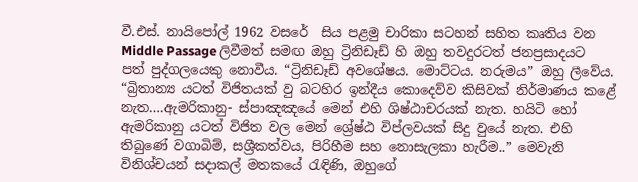වී.එස්. නායිපෝල් 1962 වසරේ  සිය පළමු චාරිකා සටහන් සහිත කෘතිය වන Middle Passage ලිවීමත් සමඟ ඔහු ට්‍රිනිඩෑඩ් හි ඔහු තවදුරටත් ජනප්‍රසාදයට පත් පුද්ගලයෙකු නොවීය. “ට්‍රිනිඩෑඩ් අවශේෂය. මොට්ටය. නරුමය” ඔහු ලීවේය. “බ්‍රිතාන්‍ය යටත් විජිතයක් වු බටහිර ඉන්දීය කොදෙව්ව කිසිවක් නිර්මාණය කළේ නැත….ඇමරිකානු- ස්පාඤඤයේ මෙන් එහි ශිෂ්ඨාචරයක් නැත. හයිටි හෝ ඇමරිකානු යටත් විජිත වල මෙන් ශ්‍රේෂ්ඨ විප්ලවයක් සිදු වුයේ නැත. එහි තිබුණේ වගාබිම්, සශ්‍රීකත්වය, පිරිහීම සහ නොසැලකා හැරීම..” මෙවැනි විනිශ්චයන් සදාකල් මතකයේ රැඳිණි, ඔහුගේ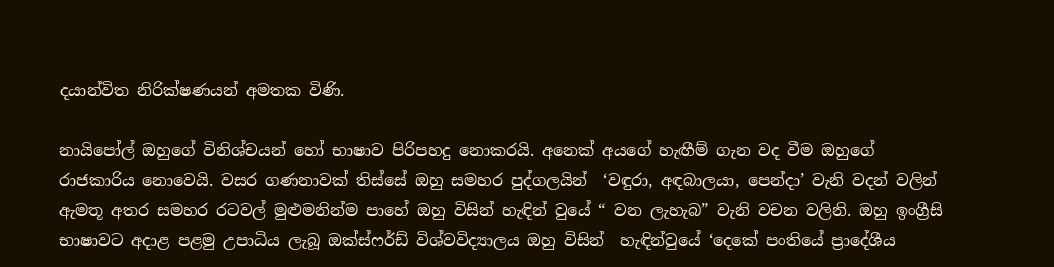දයාන්විත නිරික්ෂණයන් අමතක විණි.

නායිපෝල් ඔහුගේ විනිශ්චයන් හෝ භාෂාව පිරිපහදු නොකරයි. අනෙක් අයගේ හැඟීම් ගැන වද වීම ඔහුගේ රාජකාරිය නොවෙයි. වසර ගණනාවක් තිස්සේ ඔහු සමහර පුද්ගලයින්  ‘වඳුරා, අඳබාලයා, පෙන්දා’ වැනි වදන් වලින් ඇමතූ අතර සමහර රටවල් මුළුමනින්ම පාහේ ඔහු විසින් හැඳින් වුයේ “ වන ලැහැබ” වැනි වචන වලිනි. ඔහු ඉංග්‍රීසි භාෂාවට අදාළ පළමු උපාධිය ලැබූ ඔක්ස්ෆර්ඩ් විශ්වවිද්‍යාලය ඔහු විසින්  හැඳින්වුයේ ‘දෙකේ පංතියේ ප්‍රාදේශීය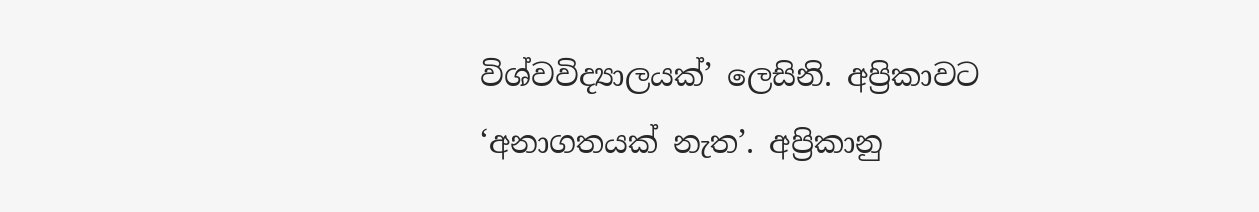විශ්වවිද්‍යාලයක්’ ලෙසිනි. අප්‍රිකාවට ‘අනාගතයක් නැත’. අප්‍රිකානු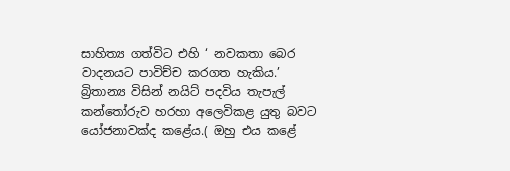සාහිත්‍ය ගත්විට එහි ‘ නවකතා බෙර වාදනයට පාවිච්ච කරගත හැකිය.’ බ්‍රිතාන්‍ය විසින් නයිට් පදවිය තැපැල් කන්තෝරුව හරහා අලෙවිකළ යුතු බවට යෝජනාවක්ද කළේය.( ඔහු එය කළේ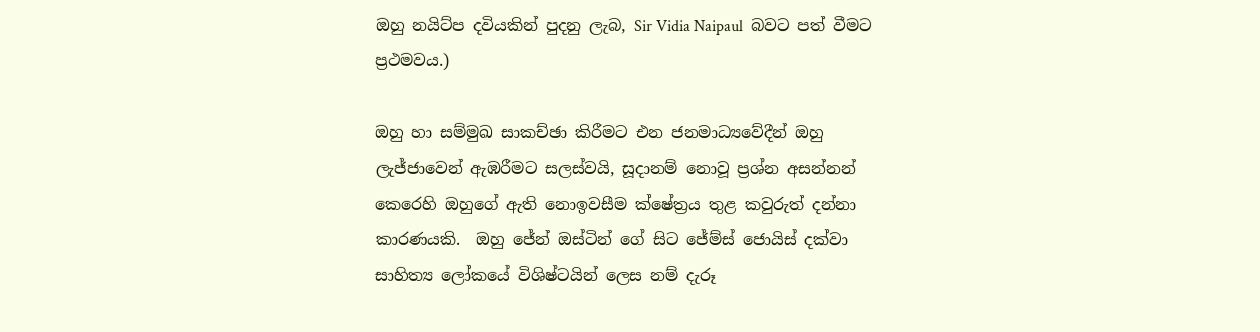ඔහු නයිට්ප දවියකින් පුදනු ලැබ, Sir Vidia Naipaul  බවට පත් වීමට ප්‍රථමවය.)

ඔහු හා සම්මුඛ සාකච්ඡා කිරීමට එන ජනමාධ්‍යවේදීන් ඔහු ලැජ්ජාවෙන් ඇඹරීමට සලස්වයි, සූදානම් නොවූ ප්‍රශ්න අසන්නන් කෙරෙහි ඔහුගේ ඇති නොඉවසීම ක්ෂේත්‍රය තුළ කවුරුත් දන්නා කාරණයකි.  ඔහු ජේන් ඔස්ටින් ගේ සිට ජේම්ස් ‍‍ජොයිස් දක්වා සාහිත්‍ය ලෝකයේ විශිෂ්ටයින් ලෙස නම් දැරූ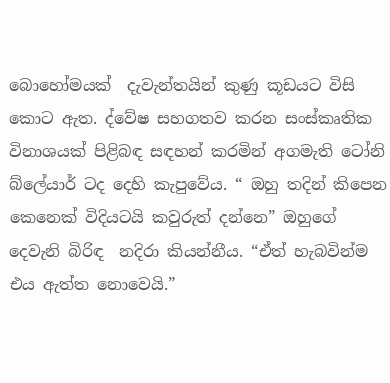බොහෝමයක්  දැවැන්තයින් කුණු කූඩයට විසි කොට ඇත. ද්වේෂ සහගතව කරන සංස්කෘතික විනාශයක් පිළිබඳ සඳහන් කරමින් අගමැති ටෝනි බ්ලේයාර් ටද දෙහි කැපුවේය. “ ඔහු තදින් කිපෙන කෙනෙක් විදියටයි කවුරුත් දන්නෙ” ඔහුගේ දෙවැනි බිරිඳ  නදිරා කියන්නීය. “ඒත් හැබවින්ම එය ඇත්ත නොවෙයි.”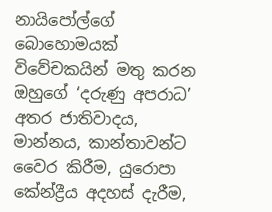නායිපෝල්ගේ බොහොමයක් විවේචකයින් මතු කරන ඔහුගේ ‘දරුණු අපරාධ’ අතර ජාතිවාදය, මාන්නය, කාන්තාවන්ට වෛර කිරීම, යුරොපා කේන්ද්‍රීය අදහස් දැරීම,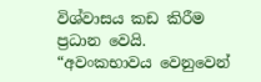විශ්වාසය කඩ කිරීම ප්‍රධාන වෙයි. “අවංකභාවය වෙනුවෙන්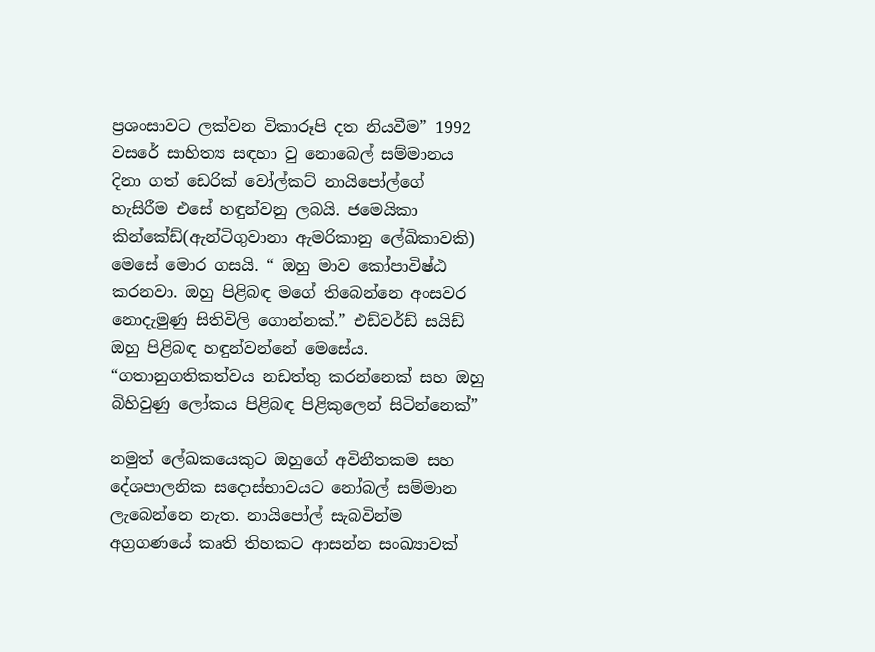ප්‍රශංසාවට ලක්වන විකාරූපි දත නියවීම” 1992 වසරේ සාහිත්‍ය සඳහා වු නොබෙල් සම්මානය දිනා ගත් ඩෙරික් වෝල්කට් නායිපෝල්‍ගේ හැසිරීම එසේ හඳුන්වනු ලබයි. ජමෙයිකා කින්කේඩ්(ඇන්ටිගුවානා ඇමරිකානු ලේඛිකාවකි) මෙසේ මොර ගසයි. “ ඔහු මාව කෝපාවිෂ්ඨ කරනවා. ඔහු පිළිබඳ මගේ තිබෙන්නෙ අංසවර නොදැමුණු සිතිවිලි ගොන්නක්.” එඩ්වර්ඩ් සයි‍ඩ් ඔහු පිළිබඳ හඳුන්වන්නේ මෙසේය. “ගතානුගතිකත්වය නඩත්තු කරන්නෙක් සහ ඔහු බිහිවුණු ලෝකය පිළිබඳ පිළිකුලෙන් සිටින්නෙක්”

නමුත් ලේඛකයෙකුට ඔහු‍ගේ අවිනීතකම සහ දේශපාලනික සදොස්භාවයට නෝබල් සම්මාන ලැබෙන්නෙ නැත. නායිපෝල් සැබවින්ම අග්‍රගණයේ කෘති තිහකට ආසන්න සංඛ්‍යාවක්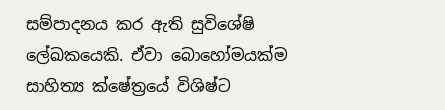සම්පාදනය කර ඇති සුවිශේෂි ලේඛකයෙකි. ඒවා බොහෝමයක්ම සාහිත්‍ය ක්ෂේත්‍රයේ විශිෂ්ට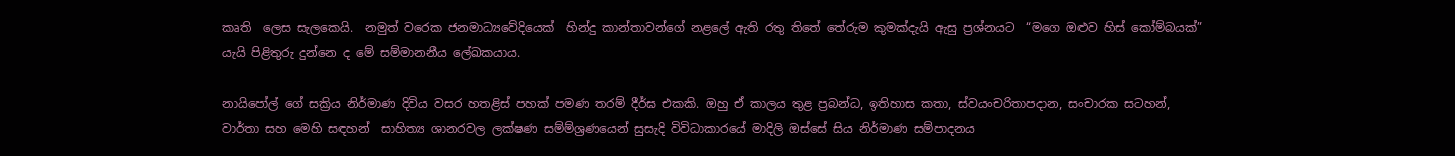කෘති  ලෙස සැලකෙයි.  නමුත් වරෙක ජනමාධ්‍යවේදියෙක්  හින්දු කාන්තාවන්ගේ නළල‍ේ ඇති රතු තිතේ තේරුම කුමක්දැයි ඇසු ප්‍රශ්නයට  “මගෙ ඔළුව හිස් කෝම්බයක්” යැයි පිළිතුරු දුන්නෙ ද මේ සම්මානනීය ලේඛකයාය.

නායිපෝල් ගේ සක්‍රිය නිර්මාණ දිවිය වසර හතළිස් පහක් පමණ තරම් දීර්ඝ එකකි. ඔහු ඒ කාලය තුළ ප්‍රබන්ධ, ඉතිහාස කතා, ස්වයංචරිතාපදාන, සංචාරක සටහන්, වාර්තා සහ මෙහි සඳහන්  සාහිත්‍ය ශානරවල ලක්ෂණ සම්ම්ශ්‍රණයෙන් සුසැදි විවිධාකාරයේ මාදිලි ඔස්සේ සිය නිර්මාණ සම්පාදනය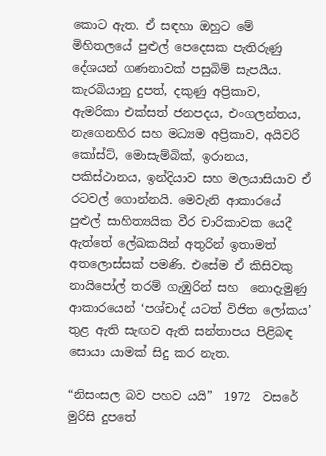කොට ඇත. ඒ සඳහා ඔහුට මේ මිහිතලයේ පුළුල් පෙදෙසක පැතිරුණු දේශයන් ගණනාවක් පසුබිම් සැපයීය. කැරබියානු දුපත්, දකුණු අප්‍රිකාව,  ඇමරිකා එක්සත් ජනපදය, එංගලන්තය, නැගෙනහිර සහ මධ්‍යම අප්‍රිකාව, අයිවරි කෝස්ට්, මොසැම්බික්, ඉරානය, පකිස්ථානය, ඉන්දියාව සහ මලයාසියාව ඒ රටවල් ගොන්නයි. මෙවැනි ආකාරයේ පුළුල් සාහිත්‍යයික වීර චාරිකාවක යෙදී ඇත්තේ ලේඛකයින් අතුරින් ඉතාමත් අතලොස්සක් පමණි. එසේම ඒ කිසිවකු නායිපෝල් තරම් ගැඹුරින් සහ  නොදැමුණු ආකාරයෙන් ‘පශ්චාද් යටත් විජිත ලෝකය’ තුළ ඇති සැඟව ඇති සන්තාපය පිළිබඳ සොයා යාමක් සිදු කර නැත.

“නිසංසල බව පහව යයි”  1972  වසරේ මුරිසි දුපතේ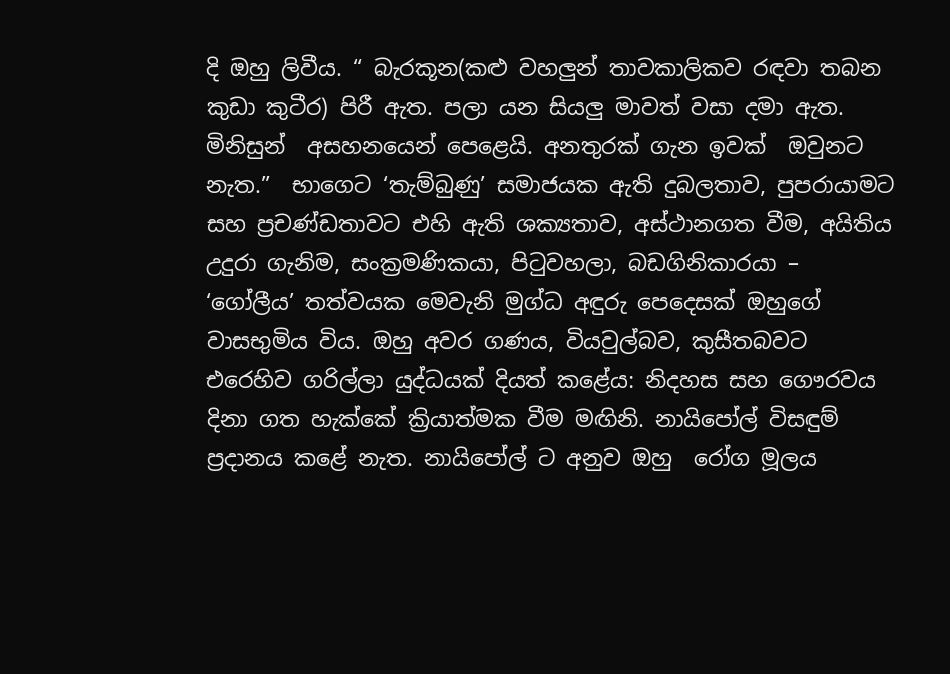දි ඔහු ලිවීය. “ බැරකූන(කළු වහලුන් තාවකාලිකව රඳවා තබන කුඩා කුටීර) පිරී ඇත. පලා යන සියලු මාවත් වසා දමා ඇත.  මිනිසුන්  අසහනයෙන් පෙළෙයි. අනතුරක් ගැන ඉවක්  ඔවුනට නැත.”  භාගෙට ‘තැම්බුණු’ සමාජයක ඇති දුබලතාව, පුපරායාමට සහ ප්‍රචණ්ඩතාවට එහි ඇති ශක්‍යතාව, අස්ථානගත වීම, අයිතිය උදුරා ගැනිම, සංක්‍රමණිකයා, පිටුවහලා, බඩගිනිකාරයා –  ‘ගෝලීය’ තත්වයක මෙවැනි මුග්ධ අඳුරු පෙදෙසක් ‍ඔහුගේ වාසභුමිය විය. ඔහු අවර ගණය, වියවුල්බව, කුසීතබවට එ‍රෙහිව ගරිල්ලා යුද්ධයක් දියත් කළේය: නිදහස සහ ගෞරවය දිනා ගත හැක්කේ ක්‍රියාත්මක වීම මඟිනි. නායිපෝල් විසඳුම් ප්‍රදානය කළේ නැත. නායිපෝල් ට අනුව ඔහු  රෝග මූලය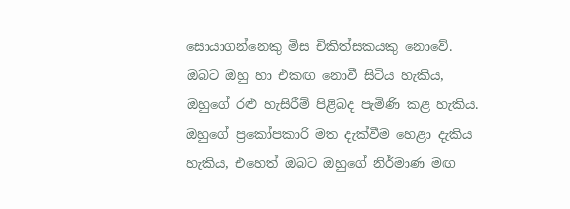ස‍ොයාගන්නෙකු මිස චිකිත්සකයකු නොවේ.  ඔබට ඔහු හා එකඟ නොවී සිටිය හැකිය, ඔහුගේ රළු හැසිරීම් පිළිබද පැමිණි කළ හැකිය. ඔහුගේ ප්‍රකෝපකාරි මත දැක්වීම හෙළා දැකිය හැකිය, එහෙත් ඔබට ඔහුගේ නිර්මාණ මඟ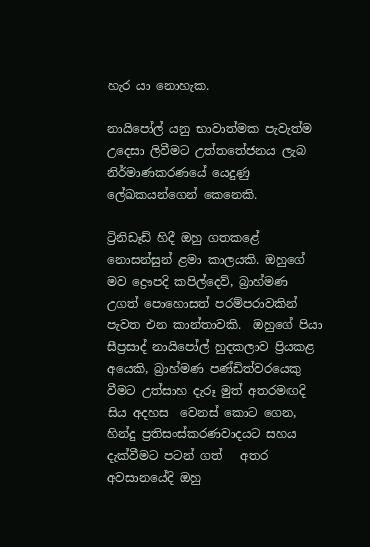හැර යා නොහැක.

නායිපෝල් යනු භාවාත්මක පැවැත්ම උදෙසා ලිවීමට උත්තතේජනය ලැබ නිර්මාණකරණයේ යෙදුණු ලේඛකයන්ගෙන් කෙනෙකි.

ට්‍රිනිඩෑඩ් හිදී ඔහු ගතකළේ නොසන්සුන් ළමා කාලයකි. ඔහු‍ගේ මව ද්‍රෞපදි කපිල්දෙව්, බ්‍රාහ්මණ උගත් පොහොසත් පරම්පරාවකින් පැවත එන කාන්තාවකි.  ඔහුගේ පියා සීප්‍රසාද් නායිපෝල් හුදකලාව ප්‍රියකළ අයෙකි, බ්‍රාහ්මණ පණ්ඩිත්වරයෙකු වීමට උත්සාහ දැරූ මුත් අතරමඟදි සිය අදහස  වෙනස් කොට ගෙන, හින්දු ප්‍රතිසංස්කරණවාදයට සහය දැක්වීමට පටන් ගත්   අතර  අවසානයේදි ඔහු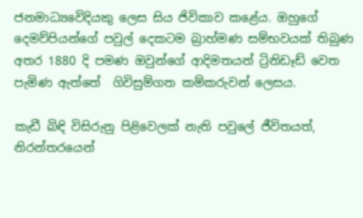ජනමාධ්‍යවෙිදියකු ලෙස සිය ජිවිකාව කළේය. ඔහුගේ දෙමව්පියන්ගේ පවුල් දෙකටම බ්‍රාහ්මණ සම්භවයක් තිබුණ අතර 1880 දි පමණ ඔවුන්ගේ ආදිමතයන් ට්‍රිනිඩෑඩ් වෙත පැමිණ ඇත්තේ  ගිවිසුම්ගත කම්කරුවන් ලෙසය.

කැඩී බිඳි විසිරු‍නු පිළිවෙලක් නැති පවුලේ ජීවිතයත්, නිරන්තරයෙන්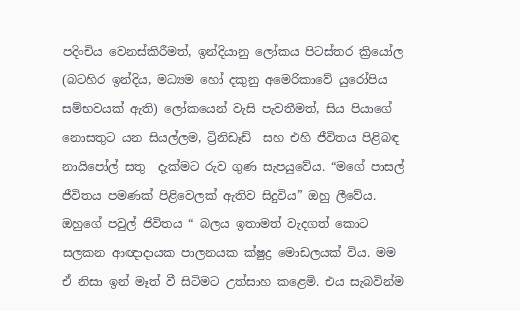පදිංචිය වෙනස්කිරීමත්, ඉන්දියානු ලෝකය පිටස්තර ක්‍රියෝල (බටහිර ඉන්දිය, මධ්‍යම හෝ දකුනු අමෙරිකාවේ යුරෝපිය සම්භවයක් ඇති) ලෝකයෙන් වැසි පැවතීමත්, සිය පියාගේ නොසතුට යන සියල්ලම, ට්‍රිනිඩෑඩ්  සහ එහි ජීවිතය පිළිබඳ නායිපෝල් සතු  දැක්මට රුව ගුණ සැපයුවේය. “මගේ පාසල් ජීවිතය පමණක් පිළිවෙලක් ඇතිව සිදුවිය” ඔහු ලීවේය.  ඔහුගේ පවුල් ජිවිතය “ බලය ඉතාමත් වැදගත් කොට සලකන ආඥාදායක පාලනයක ක්ෂුද්‍ර මොඩලයක් විය. මම ඒ නිසා ඉන් මෑත් වී සිටිමට උත්සාහ කළෙමි. එය සැබවින්ම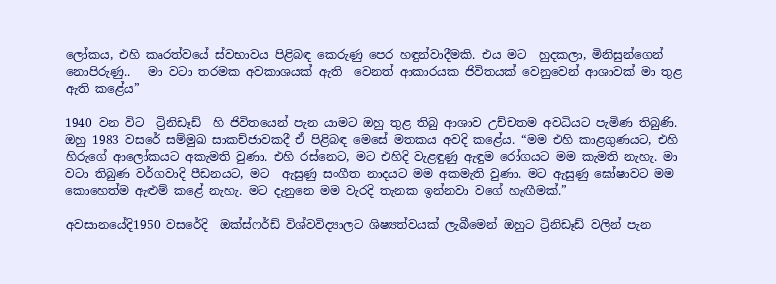ලෝක‍ය, එහි කෘරත්වයේ ස්වභාවය පිළිබඳ කෙරුණු පෙර හඳුන්වාදීමකි. එය මට  හුදකලා, මිනිසුන්ගෙන් නොපිරුණු..   මා වටා තරමක අවකාශයක් ඇති  වෙනත් ආකාරයක ජිවිතයක් වෙනුවෙන් ආශාවක් මා තුළ ඇති කළේය”

1940 වන විට  ට්‍රිනිඩෑඩ්  හි ජිවිතයෙන් පැන යාමට ඔහු තුළ තිබු ආශාව උච්චතම අවධියට පැමිණ තිබුණි.  ඔහු 1983 වසරේ සම්මුඛ සාකච්ජාවකදී ඒ පිළිබඳ මෙසේ මතකය අවදි කළේය. “මම එහි කාළගුණයට, එහි හිරුගේ ආලෝකයට අකැමති වුණා. එහි රස්නෙට, මට එහිදි වැළඳුණු ඇඳුම රෝගයට මම කැමති නැහැ. මා වටා තිබුණ වර්ගවාදි පීඩනයට, මට  ඇසුණු සංගීත නාදයට මම අකමැති වුණා. මට ඇසුණු ‍ඝෝෂාවට මම කොහෙත්ම ඇළුම් කළේ නැහැ. මට දැනුනෙ මම වැරදි තැනක ඉන්නවා වගේ හැඟීමක්.”

අවසානයේදි1950 වසරේදි  ඔක්ස්ෆර්ඩ් විශ්වවිද්‍යාලට ශිෂ්‍යත්වයක් ලැබීමෙන් ඔහුට ට්‍රිනිඩෑඩ් වලින් පැන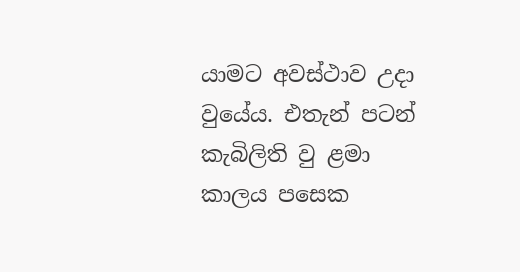යාමට අවස්ථාව උදා වු‍යේය. එතැන් පටන් කැබිලිති වු ළමා කාලය පසෙක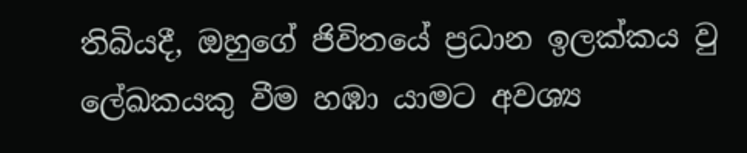තිබියදී, ඔහුගේ ජිවිතයේ ප්‍රධාන ඉලක්කය වු ලේඛකයකු වීම හඹා යාමට අවශ්‍ය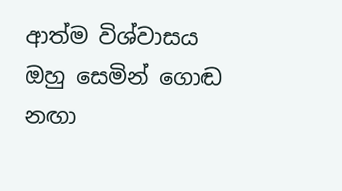ආත්ම විශ්වාසය ඔහු සෙමින් ගොඬ නඟා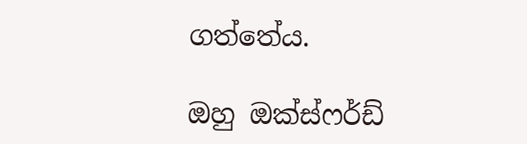ගත්තේය.

ඔහු ඔක්ස්ෆර්ඩ්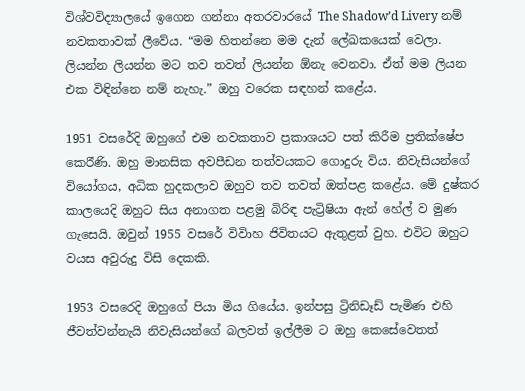විශ්වවිද්‍යාලයේ ඉගෙන ගන්නා අතරවාරයේ The Shadow’d Livery නම් නවකතාවක් ලීවේය. “මම හිතන්නෙ මම දැන් ලේඛකයෙක් වෙලා. ලියන්න ලියන්න මට තව තවත් ලියන්න ඕනැ වෙනවා. ඒත් මම ලියන එක විඳින්නෙ නම් නැහැ.” ඔහු වරෙක සඳහන් කළේය.

1951 වසරේදි ඔහුගේ එම නවකතාව ප්‍රකාශයට පත් කිරීම ප්‍රතික්ෂේප කෙර‍ිණි. ඔහු මානසික අවපීඩන තත්වයකට ගොදුරු විය. නිවැසියන්ගේ වියෝගය, අධික හුදකලාව ඔහුව තව තවත් ඔත්පළ කළේය. මේ දුෂ්කර කාල‍යෙදි ඔහුට සිය අනාගත පළමු බිරිඳ පැට්‍රිෂියා ඇන් හේල් ව මුණ ගැසෙයි. ඔවුන් 1955 වසරේ විවිාහ ජිවිතයට ඇතුළත් වුහ. එවිට ඔහුට වයස අවුරුදු විසි දෙකකි.

1953 වසරෙදි ඔහුගේ පියා මිය ගියේය. ඉන්පසු ට්‍රිනිඩෑඩ් පැමිණ එහි ජීවත්වන්නැයි නිවැසියන්ගේ බලවත් ඉල්ලීම ට ඔහු කෙසේවෙතත්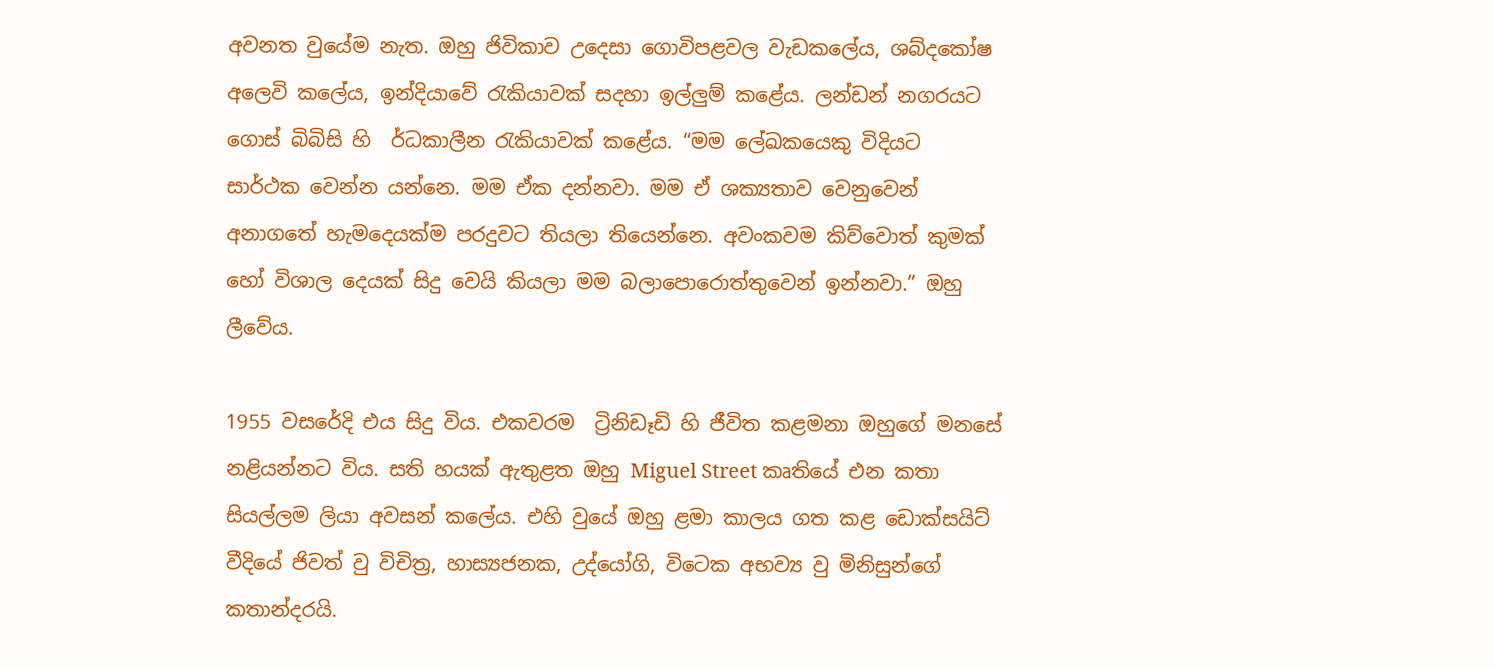අවනත වුයේම නැත. ඔහු ජිවිකාව උ‍දෙසා ගොවිපළවල වැඩකලේය, ශබ්ද‍කෝෂ අලෙවි කලේය, ඉන්දි‍යාවේ රැකියාවක් සදහා ඉල්ලුම් කළේය. ලන්ඩන් නගරයට ගොස් බිබිසි හි  ර්ධකාලීන රැකියාවක් කළ‍ේය. “මම ලේඛකයෙකු විදියට සාර්ථක වෙන්න යන්නෙ. මම ඒක දන්නවා. මම ඒ ශක්‍යතාව වෙනුවෙන් අනාගතේ හැමදෙයක්ම පරදුවට තියලා තියෙන්නෙ. අවංකවම කිව්වොත් කුමක් හෝ විශාල දෙයක් සිදු වෙයි කියලා මම බලාපොරොත්තුවෙන් ඉන්නවා.” ඔහු ලීවේය.

1955 වසරේදි එය සිදු විය. එකවරම  ට්‍රිනිඩෑඩි හි ජීවිත කළමනා ඔහුගේ මනසේ නළියන්නට විය. සති හයක් ඇතුළත ඔහු Miguel Street කෘතියේ එන කතා සියල්ලම ලියා අවසන් කලේය. එහි වුයේ ඔහු ළමා කාලය ගත කළ ඩොක්සයිට් වීදියේ ජිවත් වු විචිත්‍ර, හාස්‍යජනක, උද්යෝගි, විටෙක අභව්‍ය වු මිනිසුන්ගේ කතාන්දරයි.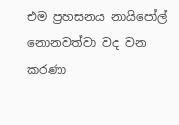එම ප්‍රහසනය නායිපෝල් න‍ොනවත්වා වද වන කරණා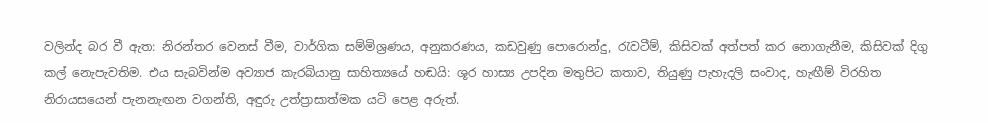වලින්ද බර වී ඇත: නිරන්තර වෙනස් වීම, වාර්ගික සම්මිශ්‍රණය, අනුකරණය, කඩවුණු පොරොන්දු, රැවටීම්, කිසිවක් අත්පත් කර නොගැනීම, කිසිවක් දිගු කල් නෙැපැවතිම. එය සැබවින්ම අව්‍යාජ කැරබියානු සාහිත්‍යයේ හඬයි: ශූර හාස්‍ය උපදින මතුපිට කතාව, තියුණු පැහැදලි සංවාද, හැඟීම් විරහිත නිරායසයෙන් පැනනැඟන වගන්ති, අඳුරු උත්ප්‍රාසාත්මක යටි පෙළ අරුත්.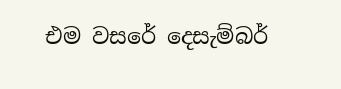එම වසරේ දෙසැම්බර්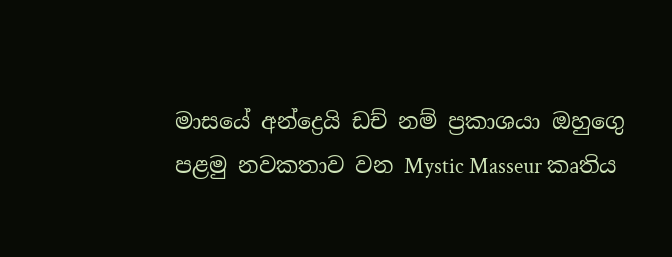මාසයේ අන්ද්‍රෙයි ඩච් නම් ප්‍රකාශයා ඔහුගෙු පළමු නවකතාව වන Mystic Masseur කෘතිය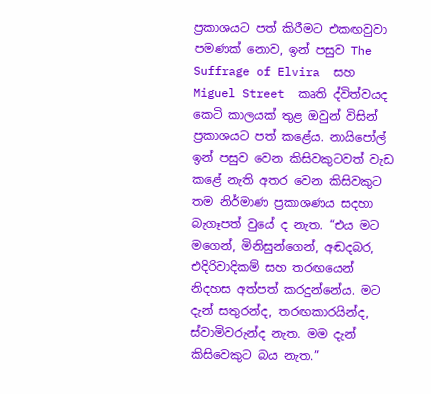ප්‍රකාශයට පත් කිරීමට එකඟවුවා පමණක් නොව, ඉන් පසුව The Suffrage of Elvira  සහ Miguel Street  කෘති ද්විත්වයද කෙ‍ටි කාලයක් තුළ ඔවුන් විසින් ප්‍රකාශයට පත් කළේය. නායිපෝල් ඉන් පසුව වෙන කිසිවකුටවත් වැඩ කළේ නැති අතර වෙන කිසිවකුට තම නිර්මාණ ප්‍රකාශණය සදහා බැගෑපත් වුයේ ද නැත. “එය මට මගෙන්, මිනිසුන්ගෙන්, අඬදබර, එදිරිවාදිකම් සහ තරඟයෙන්  නිදහස අත්පත් කරදුන්නේය. මට දැන් සතුරන්ද, තරඟකාරයින්ද, ස්වාමිවරුන්ද නැත. මම දැන් කිසිවෙකුට බය නැත.”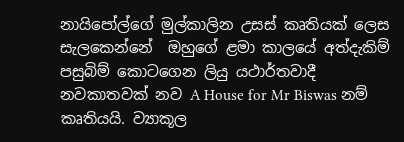නායිපෝල්ගේ මුල්කාලින උසස් කෘතියක් ලෙස සැලකෙන්නේ  ඔහුගේ ළමා කාලයේ අත්දැකිම් පසුබිම් කොටගෙන ලියු යථාර්තවාදී නවකාතවක් නව A House for Mr Biswas නම් කෘතියයි. ව්‍යාකූල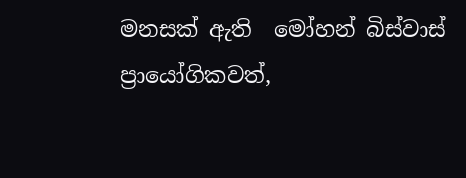මනසක් ඇති  මෝහන් බිස්වාස්  ප්‍රායෝගිකවත්,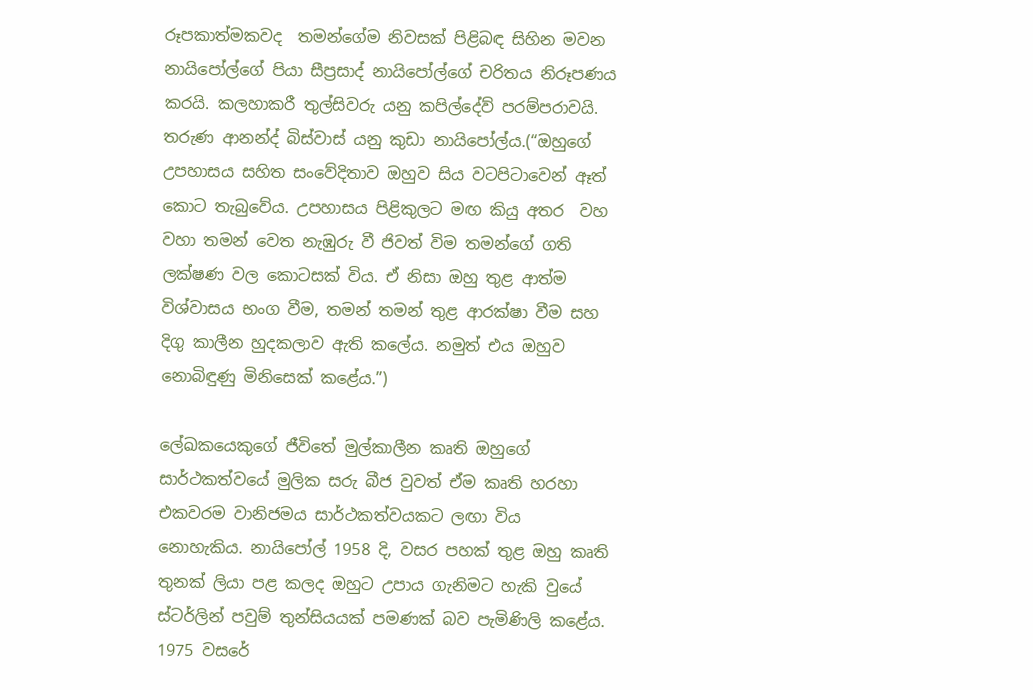රූපකාත්මකවද  තමන්ගේම නිවසක් පිළිබඳ සිහින මවන නායිපෝල්ගේ පියා සීප්‍රසාද් නායිපෝල්ගේ චරිතය නිරූපණය කරයි. කලහාකරී තුල්සිවරු යනු කපිල්දේව් පරම්පරාවයි. තරුණ ආනන්ද් බිස්වාස් යනු කුඩා නායිපෝල්ය.(“ඔහුගේ උපහාසය සහිත සංවේදිතාව ඔහුව සිය වටපිටාවෙන් ඈත් කොට තැබුවේය. උපහාසය පිළිකුලට මඟ කියු අතර  වහ වහා තමන් වෙත නැඹුරු වී ජිවත් විම තමන්ගේ ගති ලක්ෂණ වල කොටසක් විය. ඒ නිසා ඔහු තුළ ආත්ම විශ්වාසය භංග වීම, තමන් තමන් තුළ ආරක්ෂා වීම සහ දිගු කාලීන හුදකලාව ඇති කලේය. නමුත් එය ඔහුව නොබිඳුණු මිනිසෙක් කළේය.”)

ලේඛකයෙකුගේ ජීවිතේ මුල්කාලීන කෘති ඔහුගේ සාර්ථකත්වයේ මුලික සරු බීජ වුවත් ඒම කෘති හරහා එකවරම වානිජමය සාර්ථකත්වයකට ලඟා විය නොහැකිය. නායිපෝල් 1958 දි, වසර පහක් තුළ ඔහු කෘති තුනක් ලියා පළ කලද ඔහුට උපාය ගැනිමට හැකි වුයේ ස්ටර්ලින් පවුම් තුන්සියයක් පමණක් බව පැමිණිලි කළේය. 1975 වසරේ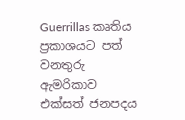Guerrillas කෘතිය ප්‍රකාශයට පත් වනතුරු  ඇමරිකාව එක්සත් ජනපදය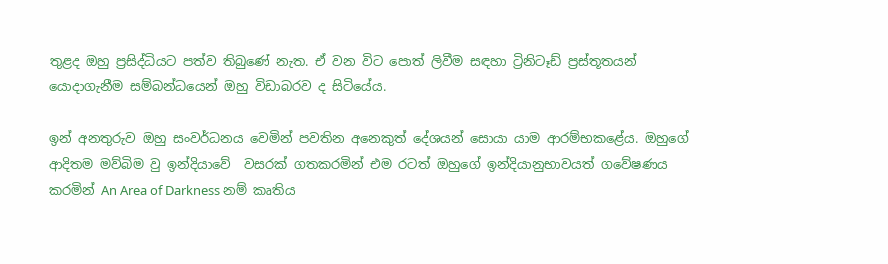තුළද ඔහු ප්‍රසිද්ධියට පත්ව තිබුණේ නැත. ඒ වන විට පොත් ලිවීම සඳහා ට්‍රිනිටෑඩ් ප්‍රස්තූතයන් යොදාගැනීම සම්බන්ධයෙන් ඔහු විඩාබරව ද සිටි‍යේය.

ඉන් අනතුරුව ඔහු සංවර්ධනය වෙමින් පවතින අනෙකුත් දේශයන් සොයා යාම ආරම්භකළේය. ඔහුගේ ආදිතම මව්බිම වු ඉන්දියාවේ  වසරක් ගතකරමින් එම රටත් ඔහුගේ ඉන්දියානුභාවයත් ගවේෂණය කරමින් An Area of Darkness නම් කෘතිය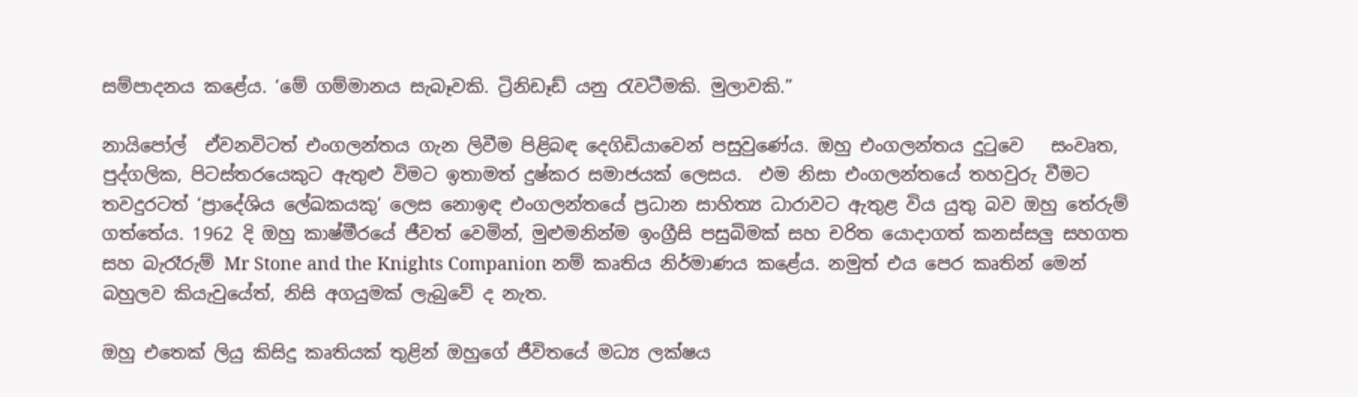සම්පාදනය කළේය. ‘මේ ගම්මානය සැබෑවකි. ට්‍රිනිඩෑඩ් යනු රැවටීමකි. මුලාවකි.”

නායිපෝල්  ඒවනවිටත් එංගලන්තය ගැන ලිවීම පිළිබඳ දෙගිඩියාවෙන් පසුවුණේය. ඔහු එංගලන්තය දුටුවෙ   සංවෘත, පුද්ගලික, පිටස්තරයෙකු‍ට ඇතුළු විමට ඉතාමත් දුෂ්කර සමාජයක් ලෙසය.  එම නිසා එංගලන්තයේ තහවුරු වීමට තවදුරටත් ‘ප්‍රාදේශිය ලේඛකයකු’ ලෙස නොඉඳ එංගලන්තයේ ප්‍රධාන සාහිත්‍ය ධාරාවට ඇතුළ විය යුතු බව ඔහු තේරුම් ගත්තේය. 1962 දි ඔහු කාෂ්මීරයේ ජීවත් වෙමින්, මුළුමනින්ම ඉංග්‍රීසි පසුබිමක් සහ චරිත යොදාගත් කනස්සලු සහගත සහ බැරෑරුම් Mr Stone and the Knights Companion නම් කෘතිය නිර්මාණය කළේය. නමුත් එය පෙර කෘතින් මෙන් බහුලව කියැවුයේත්, නිසි අගයුමක් ලැබුවේ ද නැත.

ඔහු එතෙක් ලියු කිසිදු කෘතියක් තුළින් ඔහුගේ ජීවිතයේ මධ්‍ය ලක්ෂය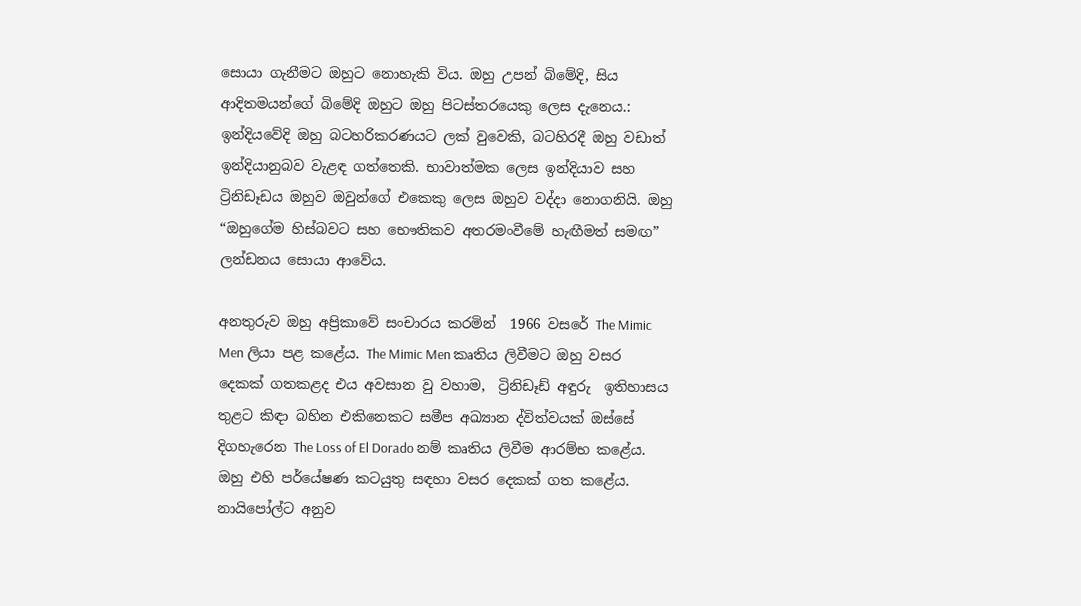සොයා ගැනීමට ඔහුට නොහැකි විය. ඔහු උපන් බිමේදි, සිය ආදිතමයන්ගේ බිමේදි ඔහුට ඔහු පිටස්තරයෙකු ලෙස දැනෙය.: ඉන්දියවේදි ඔහු බටහරිකරණයට ලක් වුවෙකි, බටහිරදී ඔහු වඩාත් ඉන්දියානුබව වැළඳ ගත්තෙකි. භාවාත්මක ලෙස ඉන්දියාව සහ ට්‍රිනිඩෑඩය ඔහුව ඔවුන්ගේ එකෙකු ලෙස ඔහුව වද්දා නොගනියි. ඔහු “ඔහුගේම හිස්බවට සහ භෞතිකව අතරමංවීමේ හැඟීමත් සමඟ”  ලන්ඩනය සොයා ආවේය.

අනතුරුව ඔහු අප්‍රිකාවේ සංචාරය කරමින්  1966 වසරේ The Mimic Men ලියා පළ කළේය. The Mimic Men කෘතිය ලිවීමට ඔහු වසර දෙකක් ගතකළද එය අවසාන වු වහාම,  ට්‍රිනිඩෑඩ් අඳුරු  ඉතිහාසය තුළට කිඳා බහින එකිනෙකට සමීප අඛ්‍යාන ද්විත්වයක් ඔස්සේ දිගහැරෙන The Loss of El Dorado නම් කෘතිය ලිවීම ආරම්භ කළේය. ඔහු එහි පර්යේෂණ කටයුතු සඳහා වසර දෙකක් ගත කළේය. නායිපෝල්ට අනුව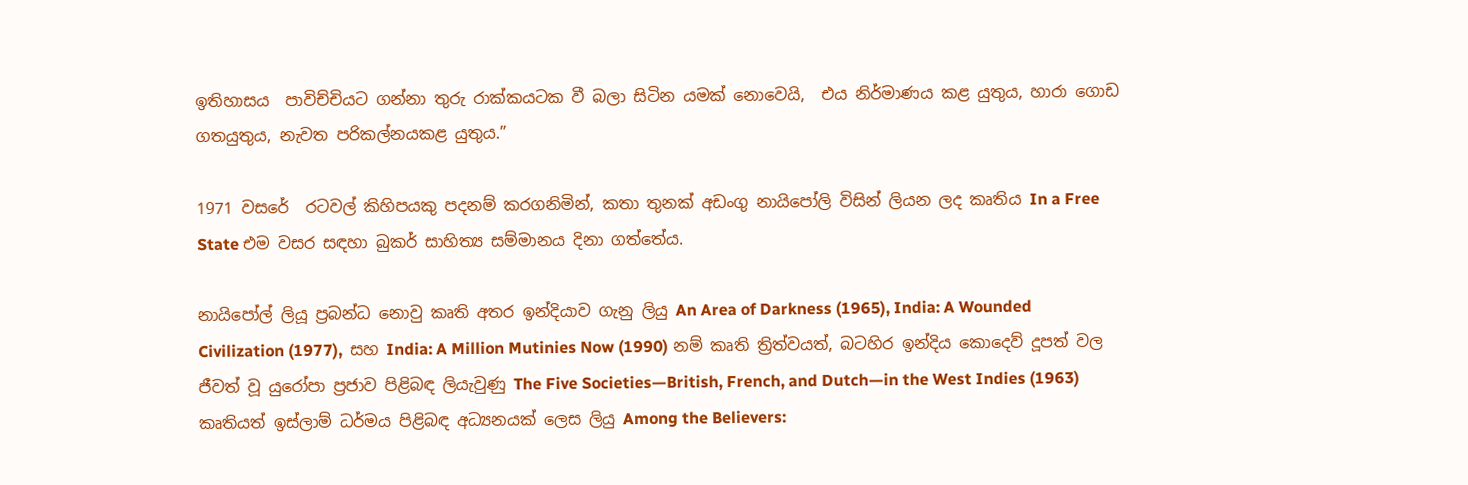ඉතිහාසය  පාවිච්චියට ගන්නා තුරු රාක්කයටක වී බලා සිටින යමක් නොවෙයි,  එය නිර්මාණය කළ යුතුය, හාරා ග‍ොඩ ගතයුතුය, නැවත පරිකල්නයකළ යුතුය.”

1971 වසරේ  රටවල් කිහිපයකු පදනම් කරගනිමින්, කතා තුනක් අඩංගු නායිපෝලි විසින් ලියන ලද කෘතිය In a Free State එම වසර සඳහා බුකර් සාහිත්‍ය සම්මානය දිනා ගත්තේය.

නායිපෝල් ලියූ ප්‍රබන්ධ නොවු කෘති අතර ඉන්දියාව ගැනු ලියු An Area of Darkness (1965), India: A Wounded Civilization (1977),  සහ India: A Million Mutinies Now (1990) නම් කෘති ත්‍රිත්වයත්, බටහිර ඉන්දිය කොදෙව් දූපත් වල ජීවත් වූ යුරෝපා ප්‍රජාව පිළිබඳ ලියැවුණු The Five Societies—British, French, and Dutch—in the West Indies (1963) කෘතියත් ඉස්ලාම් ධර්මය පිළිබඳ අධ්‍යනයක් ලෙස ලියු Among the Believers: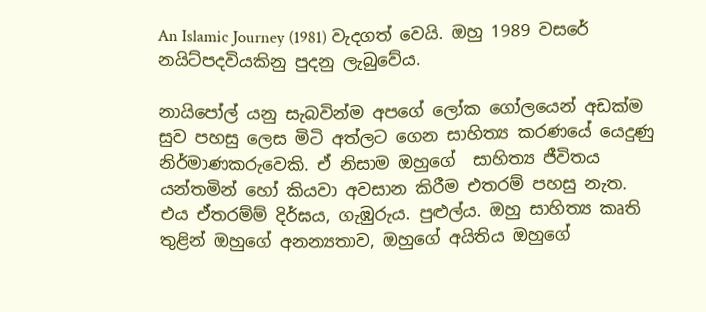An Islamic Journey (1981) වැදගත් වෙයි. ඔහු 1989 වසරේ නයිට්පදවියකිනු පුදනු ලැබුවේය.

නායිපෝල් යනු සැබවින්ම අපගේ ලෝක ගෝලයෙන් අඩක්ම සුව පහසු ලෙස මිටි අත්ලට ගෙන සාහිත්‍ය කරණයේ යෙදුණු නිර්මාණකරුවෙකි. ඒ නිසාම ඔහුගේ  සාහිත්‍ය ජීවිතය  යන්තමින් හෝ කියවා අවසාන කිරීම එතරම් පහසු නැත. එය ඒතරම්ම් දිර්ඝය, ගැඹුරුය. පුළුල්ය. ඔහු සාහිත්‍ය කෘති තුළින් ඔහුගේ අනන්‍යතාව, ඔහුගේ අයිතිය ඔහුගේ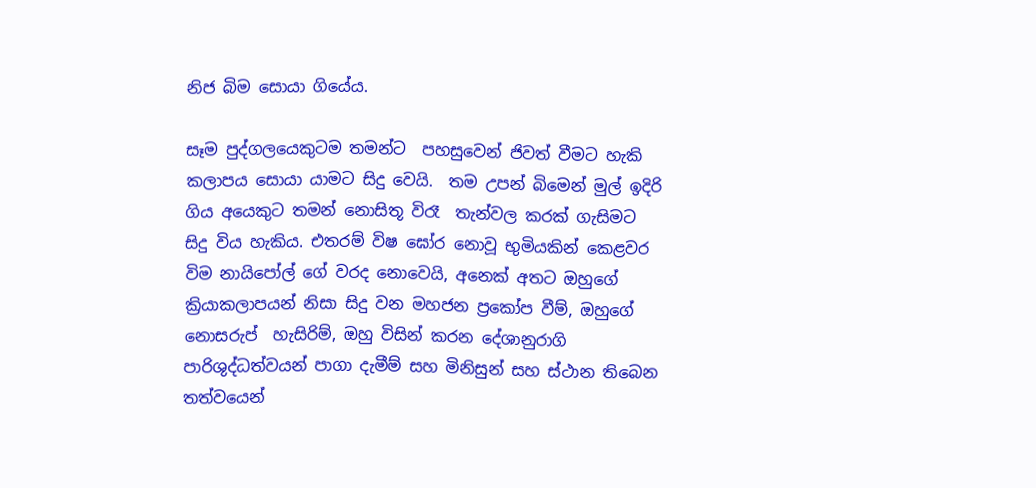නිජ බිම සොයා ගියේය.

සෑම පුද්ගලයෙකුටම තමන්ට  පහසුවෙන් ජිවත් වීමට හැකි කලාපය සොයා යාමට සිදු වෙයි.  තම උපන් බිමෙන් මුල් ඉදිරි ගිය අයෙකුට තමන් නොසිතූ විරෑ  තැන්වල කරක් ගැසිමට සිදු විය හැකිය. එතරම් විෂ ඝෝර නොවූ භුමියකින් කෙළවර විම නායිපෝල් ගේ වරද නොවෙයි, අනෙක් අතට ඔහුගේ ක්‍රියාකලාපයන් නිසා සිදු වන මහජන ප්‍රකෝප වීම්, ඔහුගේ නොසරුප්  හැසිරිම්, ඔහු විසින් කරන දේශානුරාගි පාරිශුද්ධත්වයන් පාගා දැමීම් සහ මිනිසුන් සහ ස්ථාන තිබෙන තත්වයෙන්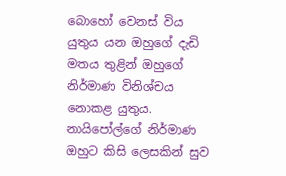බොහෝ වෙනස් විය යුතුය යන ඔහුගේ දැඩි මතය තුළින් ඔහුගේ නිර්මාණ විනිශ්චය නොකළ යුතුය. නායිපෝල්ගේ නිර්මාණ ඔහුට කිසි ලෙසකින් සුව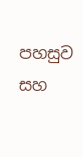පහසුව සහ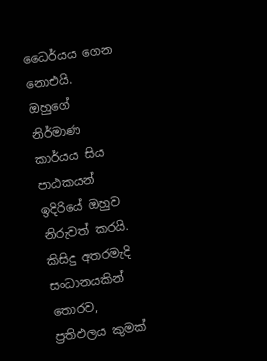ධෛර්යය ගෙන නොඑයි. ඔහුගේ නිර්මාණ කාර්යය සිය පාඨකයන් ඉදිරියේ ඔහුව නිරුවත් කරයි. කිසිදු අතරමැදි සංධානයකින් තොරව, ප්‍රතිඵලය කුමක්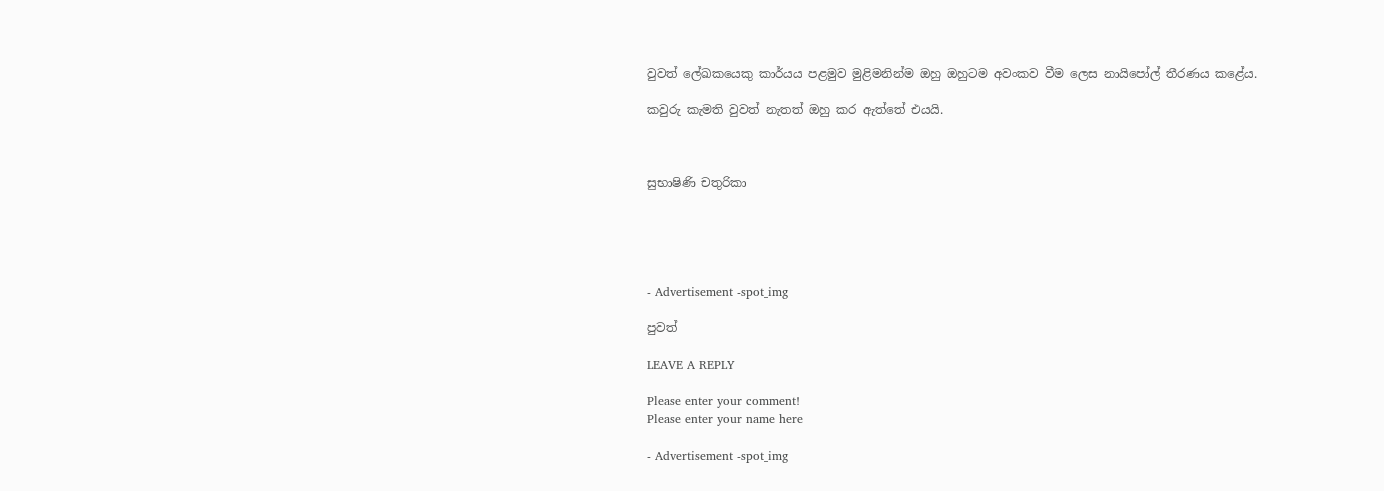වුවත් ලේඛකයෙකු කාර්යය පළමුව මුළිමනින්ම ඔහු ඔහුටම අවංකව වීම ලෙස නායිපෝල් තීරණය කළේය.

කවුරු කැමති වුවත් නැතත් ඔහු කර ඇත්තේ එයයි.



සුභාෂිණි චතුරිකා





- Advertisement -spot_img

පුවත්

LEAVE A REPLY

Please enter your comment!
Please enter your name here

- Advertisement -spot_img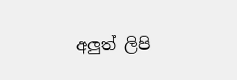අලුත් ලිපි